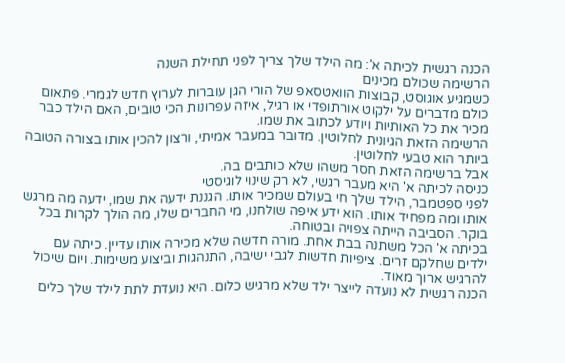הכנה רגשית לכיתה א': מה הילד שלך צריך לפני תחילת השנה
הרשימה שכולם מכינים
כשמגיע אוגוסט, קבוצות הוואטסאפ של הורי הגן עוברות לערוץ חדש לגמרי. פתאום כולם מדברים על ילקוט אורתופדי או רגיל, איזה עפרונות הכי טובים, האם הילד כבר מכיר את כל האותיות ויודע לכתוב את שמו.
הרשימה הזאת הגיונית לחלוטין. מדובר במעבר אמיתי, ורצון להכין אותו בצורה הטובה ביותר הוא טבעי לחלוטין.
אבל ברשימה הזאת חסר משהו שלא כותבים בה.
כניסה לכיתה א' היא מעבר רגשי, לא רק שינוי לוגיסטי
לפני ספטמבר, הילד שלך חי בעולם שמכיר אותו. הגננת ידעה את שמו, ידעה מה מרגש אותו ומה מפחיד אותו. הוא ידע איפה שולחנו, מי החברים שלו, מה הולך לקרות בכל בוקר. הסביבה הייתה צפויה ובטוחה.
בכיתה א' הכל משתנה בבת אחת. מורה חדשה שלא מכירה אותו עדיין. כיתה עם ילדים שחלקם זרים. ציפיות חדשות לגבי ישיבה, התנהגות וביצוע משימות. ויום שיכול להרגיש ארוך מאוד.
הכנה רגשית לא נועדה לייצר ילד שלא מרגיש כלום. היא נועדת לתת לילד שלך כלים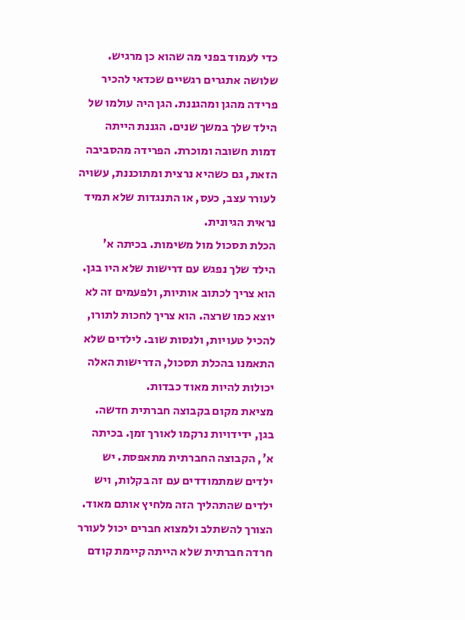כדי לעמוד בפני מה שהוא כן מרגיש.
שלושה אתגרים רגשיים שכדאי להכיר
פרידה מהגן ומהגננת. הגן היה עולמו של הילד שלך במשך שנים. הגננת הייתה דמות חשובה ומוכרת. הפרידה מהסביבה הזאת, גם כשהיא נרצית ומתוכננת, עשויה לעורר עצב, כעס, או התנגדות שלא תמיד נראית הגיונית.
הכלת תסכול מול משימות. בכיתה א' הילד שלך נפגש עם דרישות שלא היו בגן. הוא צריך לכתוב אותיות, ולפעמים זה לא יוצא כמו שרצה. הוא צריך לחכות לתורו, להכיל טעויות, ולנסות שוב. לילדים שלא התאמנו בהכלת תסכול, הדרישות האלה יכולות להיות מאוד כבדות.
מציאת מקום בקבוצה חברתית חדשה. בגן, ידידויות נרקמו לאורך זמן. בכיתה א', הקבוצה החברתית מתאפסת. יש ילדים שמתמודדים עם זה בקלות, ויש ילדים שהתהליך הזה מלחיץ אותם מאוד. הצורך להשתלב ולמצוא חברים יכול לעורר חרדה חברתית שלא הייתה קיימת קודם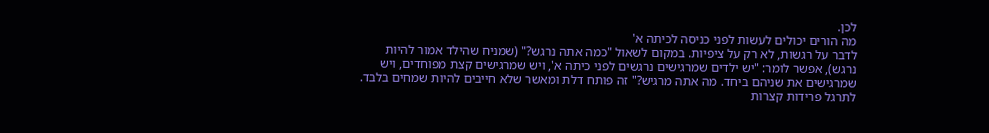לכן.
מה הורים יכולים לעשות לפני כניסה לכיתה א'
לדבר על רגשות, לא רק על ציפיות. במקום לשאול "כמה אתה נרגש?" (שמניח שהילד אמור להיות נרגש), אפשר לומר: "יש ילדים שמרגישים נרגשים לפני כיתה א', ויש שמרגישים קצת מפוחדים, ויש שמרגישים את שניהם ביחד. מה אתה מרגיש?" זה פותח דלת ומאשר שלא חייבים להיות שמחים בלבד.
לתרגל פרידות קצרות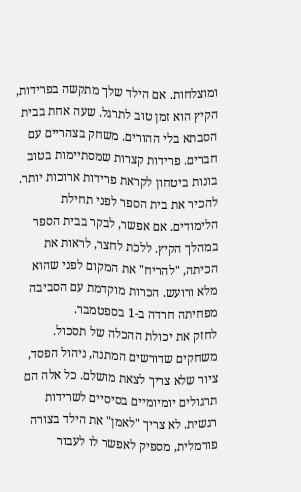ומוצלחות. אם הילד שלך מתקשה בפרידות, הקיץ הוא זמן טוב לתרגל. שעה אחת בבית הסבתא בלי ההורים. משחק בצהריים עם חברים. פרידות קצרות שמסתיימות בטוב בונות ביטחון לקראת פרידות ארוכות יותר.
להכיר את בית הספר לפני תחילת הלימודים. אם אפשר, לבקר בבית הספר במהלך הקיץ. ללכת לחצר, לראות את הכיתה, "להריח" את המקום לפני שהוא מלא ורועש. הכרות מוקדמת עם הסביבה מפחיתה חרדה ב-1 בספטמבר.
לחזק את יכולת ההכלה של תסכול. משחקים שדורשים המתנה, ניהול הפסד, ציור שלא צריך לצאת מושלם. כל אלה הם תרגולים יומיומיים בסיסיים לשרידות רגשית. לא צריך "לאמן" את הילד בצורה פורמלית, מספיק לאפשר לו לעבור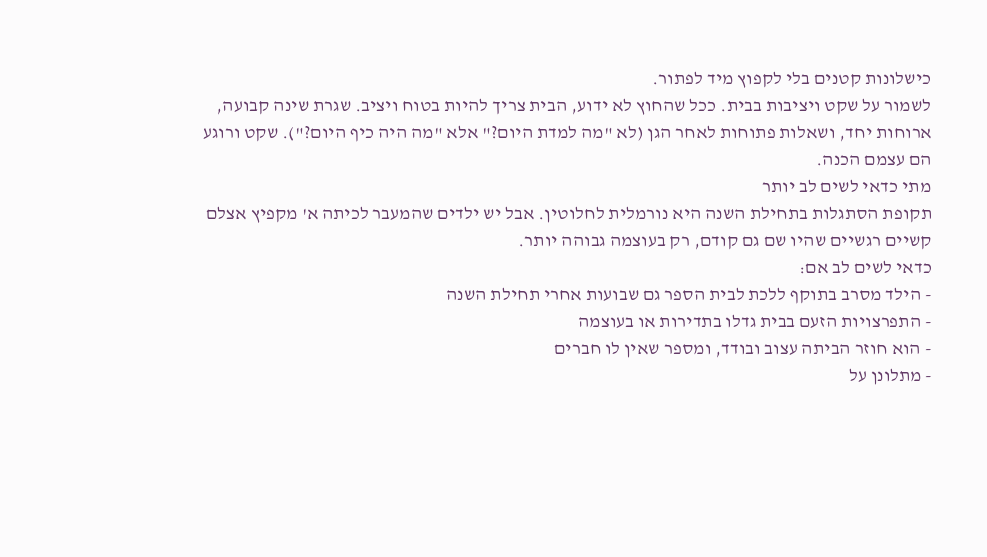כישלונות קטנים בלי לקפוץ מיד לפתור.
לשמור על שקט ויציבות בבית. ככל שהחוץ לא ידוע, הבית צריך להיות בטוח ויציב. שגרת שינה קבועה, ארוחות יחד, ושאלות פתוחות לאחר הגן (לא "מה למדת היום?" אלא "מה היה כיף היום?"). שקט ורוגע הם עצמם הכנה.
מתי כדאי לשים לב יותר
תקופת הסתגלות בתחילת השנה היא נורמלית לחלוטין. אבל יש ילדים שהמעבר לכיתה א' מקפיץ אצלם קשיים רגשיים שהיו שם גם קודם, רק בעוצמה גבוהה יותר.
כדאי לשים לב אם:
- הילד מסרב בתוקף ללכת לבית הספר גם שבועות אחרי תחילת השנה
- התפרצויות הזעם בבית גדלו בתדירות או בעוצמה
- הוא חוזר הביתה עצוב ובודד, ומספר שאין לו חברים
- מתלונן על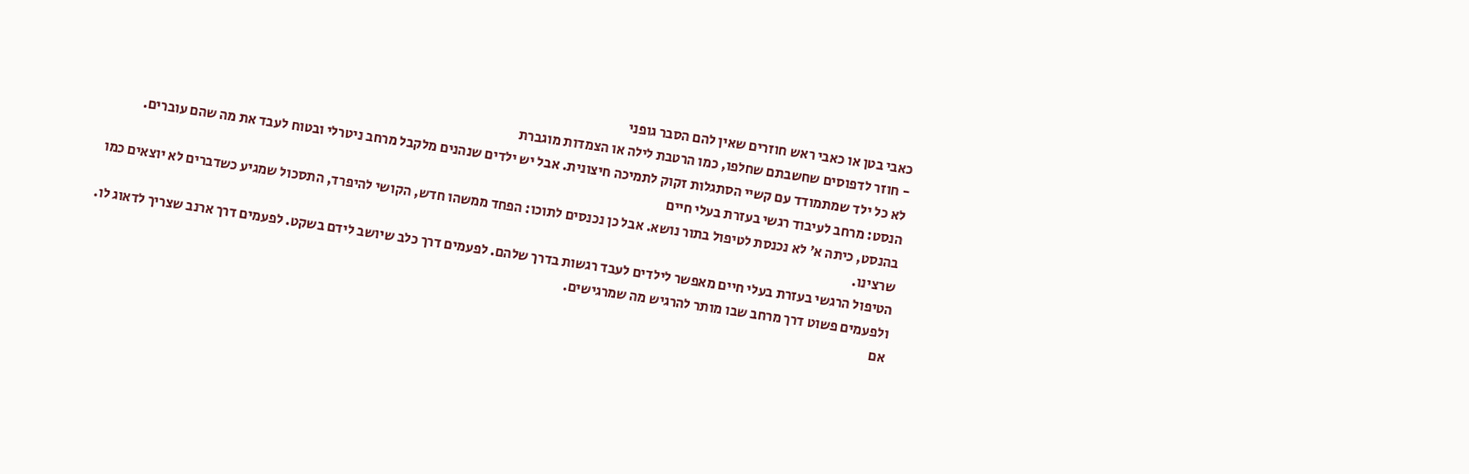כאבי בטן או כאבי ראש חוזרים שאין להם הסבר גופני
- חוזר לדפוסים שחשבתם שחלפו, כמו הרטבת לילה או הצמדות מוגברת
לא כל ילד שמתמודד עם קשיי הסתגלות זקוק לתמיכה חיצונית. אבל יש ילדים שנהנים מלקבל מרחב ניטרלי ובטוח לעבד את מה שהם עוברים.
הנסט: מרחב לעיבוד רגשי בעזרת בעלי חיים
בהנסט, כיתה א' לא נכנסת לטיפול בתור נושא. אבל כן נכנסים לתוכו: הפחד ממשהו חדש, הקושי להיפרד, התסכול שמגיע כשדברים לא יוצאים כמו שרצינו.
הטיפול הרגשי בעזרת בעלי חיים מאפשר לילדים לעבד רגשות בדרך שלהם. לפעמים דרך כלב שיושב לידם בשקט. לפעמים דרך ארנב שצריך לדאוג לו. ולפעמים פשוט דרך מרחב שבו מותר להרגיש מה שמרגישים.
אם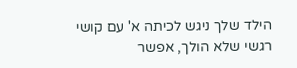הילד שלך ניגש לכיתה א' עם קושי רגשי שלא הולך, אפשר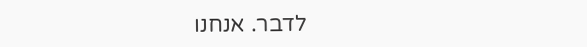לדבר. אנחנו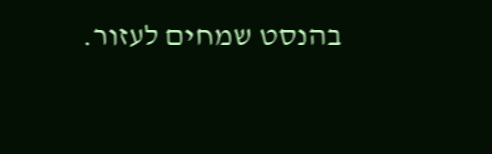בהנסט שמחים לעזור.